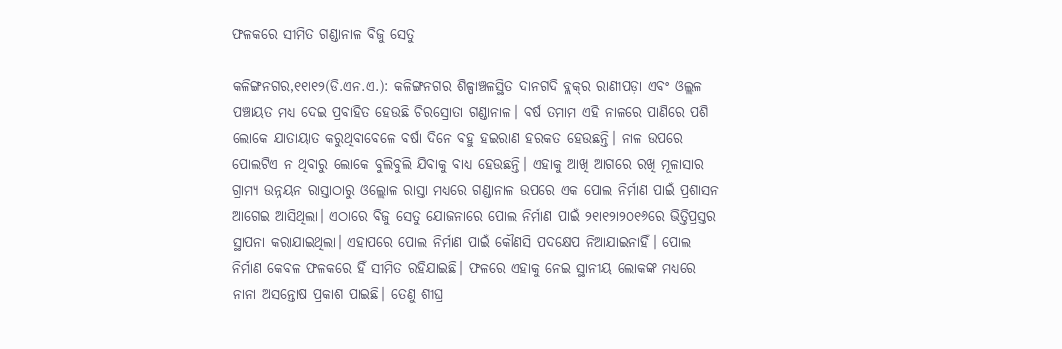ଫଳକରେ ସୀମିତ ଗଣ୍ଡାନାଳ ବିଜୁ ସେତୁ

କଳିଙ୍ଗନଗର,୧୧ା୧୨(ଡି.ଏନ.ଏ.): କଳିଙ୍ଗନଗର ଶିଳ୍ପାଞ୍ଚଳସ୍ଥିତ ଦାନଗଦି ବ୍ଲକ୍‌ର ରାଣୀପଡ଼ା ଏବଂ ଓଲ୍ଲଳ ପଞ୍ଚାୟତ ମଧ୍ୟ ଦେଇ ପ୍ରବାହିତ ହେଉଛି ଚିରସ୍ରୋତା ଗଣ୍ଡାନାଳ। ବର୍ଷ ତମାମ ଏହି ନାଳରେ ପାଣିରେ ପଶି ଲୋକେ ଯାତାୟାତ କରୁଥିବାବେଳେ ବର୍ଷା ଦିନେ ବହୁ ହଇରାଣ ହରକତ ହେଉଛନ୍ତି। ନାଳ ଉପରେ ପୋଲଟିଏ ନ ଥିବାରୁ ଲୋକେ ବୁଲିବୁଲି ଯିବାକୁ ବାଧ୍ୟ ହେଉଛନ୍ତି। ଏହାକୁ ଆଖି ଆଗରେ ରଖି ମୂଳାସାର ଗ୍ରାମ୍ୟ ଉନ୍ନୟନ ରାସ୍ତାଠାରୁ ଓଲ୍ଲୋଳ ରାସ୍ତା ମଧ୍ୟରେ ଗଣ୍ଡାନାଳ ଉପରେ ଏକ ପୋଲ ନିର୍ମାଣ ପାଇଁ ପ୍ରଶାସନ ଆଗେଇ ଆସିଥିଲା। ଏଠାରେ ବିଜୁ ସେତୁ ଯୋଜନାରେ ପୋଲ ନିର୍ମାଣ ପାଇଁ ୨୧ା୧୨ା୨୦୧୬ରେ ଭିତ୍ତିପ୍ରସ୍ତର ସ୍ଥାପନା କରାଯାଇଥିଲା। ଏହାପରେ ପୋଲ ନିର୍ମାଣ ପାଇଁ କୌଣସି ପଦକ୍ଷେପ ନିଆଯାଇନାହିଁ। ପୋଲ ନିର୍ମାଣ କେବଳ ଫଳକରେ ହିଁ ସୀମିତ ରହିଯାଇଛି। ଫଳରେ ଏହାକୁ ନେଇ ସ୍ଥାନୀୟ ଲୋକଙ୍କ ମଧ୍ୟରେ ନାନା ଅସନ୍ତୋଷ ପ୍ରକାଶ ପାଇଛି। ତେଣୁ ଶୀଘ୍ର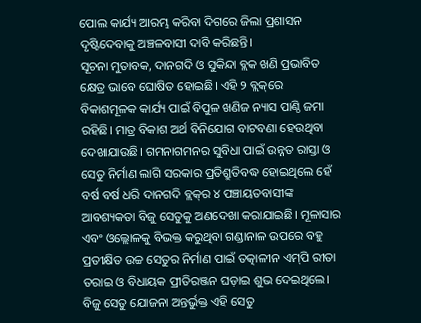ପୋଲ କାର୍ଯ୍ୟ ଆରମ୍ଭ କରିବା ଦିଗରେ ଜିଲା ପ୍ରଶାସନ ଦୃଷ୍ଟିଦେବାକୁ ଅଞ୍ଚଳବାସୀ ଦାବି କରିଛନ୍ତି।
ସୂଚନା ମୁତାବକ, ଦାନଗଦି ଓ ସୁକିନ୍ଦା ବ୍ଲକ ଖଣି ପ୍ରଭାବିତ କ୍ଷେତ୍ର ଭାବେ ଘୋଷିତ ହୋଇଛି। ଏହି ୨ ବ୍ଲକ୍‌ରେ ବିକାଶମୂଳକ କାର୍ଯ୍ୟ ପାଇଁ ବିପୁଳ ଖଣିଜ ନ୍ୟାସ ପାଣ୍ଠି ଜମା ରହିଛି। ମାତ୍ର ବିକାଶ ଅର୍ଥ ବିନିଯୋଗ ବାଟବଣା ହେଉଥିବା ଦେଖାଯାଉଛି। ଗମନାଗମନର ସୁବିଧା ପାଇଁ ଉନ୍ନତ ରାସ୍ତା ଓ ସେତୁ ନିର୍ମାଣ ଲାଗି ସରକାର ପ୍ରତିଶ୍ରୁତିବଦ୍ଧ ହୋଇଥିଲେ ହେଁ ବର୍ଷ ବର୍ଷ ଧରି ଦାନଗଦି ବ୍ଲକ୍‌ର ୪ ପଞ୍ଚାୟତବାସୀଙ୍କ ଆବଶ୍ୟକତା ବିଜୁ ସେତୁକୁ ଅଣଦେଖା କରାଯାଇଛି। ମୂଳାସାର ଏବଂ ଓଲ୍ଲୋଳକୁ ବିଭକ୍ତ କରୁଥିବା ଗଣ୍ଡାନାଳ ଉପରେ ବହୁ ପ୍ରତୀକ୍ଷିତ ଉଚ୍ଚ ସେତୁର ନିର୍ମାଣ ପାଇଁ ତତ୍କାଳୀନ ଏମ୍‌ପି ରୀତା ତରାଇ ଓ ବିଧାୟକ ପ୍ରୀତିରଞ୍ଜନ ଘଡ଼ାଇ ଶୁଭ ଦେଇଥିଲେ। ବିଜୁ ସେତୁ ଯୋଜନା ଅନ୍ତର୍ଭୁକ୍ତ ଏହି ସେତୁ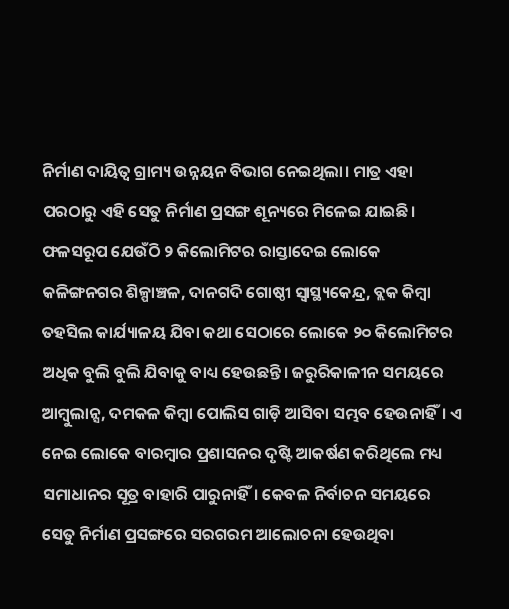ନିର୍ମାଣ ଦାୟିତ୍ୱ ଗ୍ରାମ୍ୟ ଉନ୍ନୟନ ବିଭାଗ ନେଇଥିଲା। ମାତ୍ର ଏହା ପରଠାରୁ ଏହି ସେତୁ ନିର୍ମାଣ ପ୍ରସଙ୍ଗ ଶୂନ୍ୟରେ ମିଳେଇ ଯାଇଛି। ଫଳସରୂପ ଯେଉଁଠି ୨ କିଲୋମିଟର ରାସ୍ତାଦେଇ ଲୋକେ କଳିଙ୍ଗନଗର ଶିଳ୍ପାଞ୍ଚଳ, ଦାନଗଦି ଗୋଷ୍ଠୀ ସ୍ବାସ୍ଥ୍ୟକେନ୍ଦ୍ର, ବ୍ଲକ କିମ୍ବା ତହସିଲ କାର୍ଯ୍ୟାଳୟ ଯିବା କଥା ସେଠାରେ ଲୋକେ ୨୦ କିଲୋମିଟର ଅଧିକ ବୁଲି ବୁଲି ଯିବାକୁ ବାଧ୍ୟ ହେଉଛନ୍ତି। ଜରୁରିକାଳୀନ ସମୟରେ ଆମ୍ବୁଲାନ୍ସ, ଦମକଳ କିମ୍ବା ପୋଲିସ ଗାଡ଼ି ଆସିବା ସମ୍ଭବ ହେଉନାହିଁ। ଏ ନେଇ ଲୋକେ ବାରମ୍ବାର ପ୍ରଶାସନର ଦୃଷ୍ଟି ଆକର୍ଷଣ କରିଥିଲେ ମଧ୍ୟ ସମାଧାନର ସୂତ୍ର ବାହାରି ପାରୁନାହିଁ। କେବଳ ନିର୍ବାଚନ ସମୟରେ ସେତୁ ନିର୍ମାଣ ପ୍ରସଙ୍ଗରେ ସରଗରମ ଆଲୋଚନା ହେଉଥିବା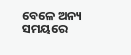ବେଳେ ଅନ୍ୟ ସମୟରେ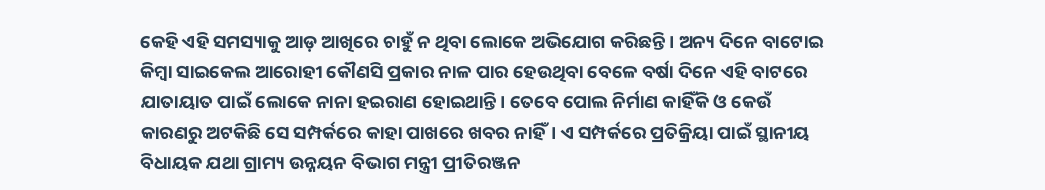କେହି ଏହି ସମସ୍ୟାକୁ ଆଡ଼ ଆଖିରେ ଚାହୁଁ ନ ଥିବା ଲୋକେ ଅଭିଯୋଗ କରିଛନ୍ତି। ଅନ୍ୟ ଦିନେ ବାଟୋଇ କିମ୍ବା ସାଇକେଲ ଆରୋହୀ କୌଣସି ପ୍ରକାର ନାଳ ପାର ହେଉଥିବା ବେଳେ ବର୍ଷା ଦିନେ ଏହି ବାଟରେ ଯାତାୟାତ ପାଇଁ ଲୋକେ ନାନା ହଇରାଣ ହୋଇଥାନ୍ତି। ତେବେ ପୋଲ ନିର୍ମାଣ କାହିଁକି ଓ କେଉଁ କାରଣରୁ ଅଟକିଛି ସେ ସମ୍ପର୍କରେ କାହା ପାଖରେ ଖବର ନାହିଁ। ଏ ସମ୍ପର୍କରେ ପ୍ରତିକ୍ରିୟା ପାଇଁ ସ୍ଥାନୀୟ ବିଧାୟକ ଯଥା ଗ୍ରାମ୍ୟ ଉନ୍ନୟନ ବିଭାଗ ମନ୍ତ୍ରୀ ପ୍ରୀତିରଞ୍ଜନ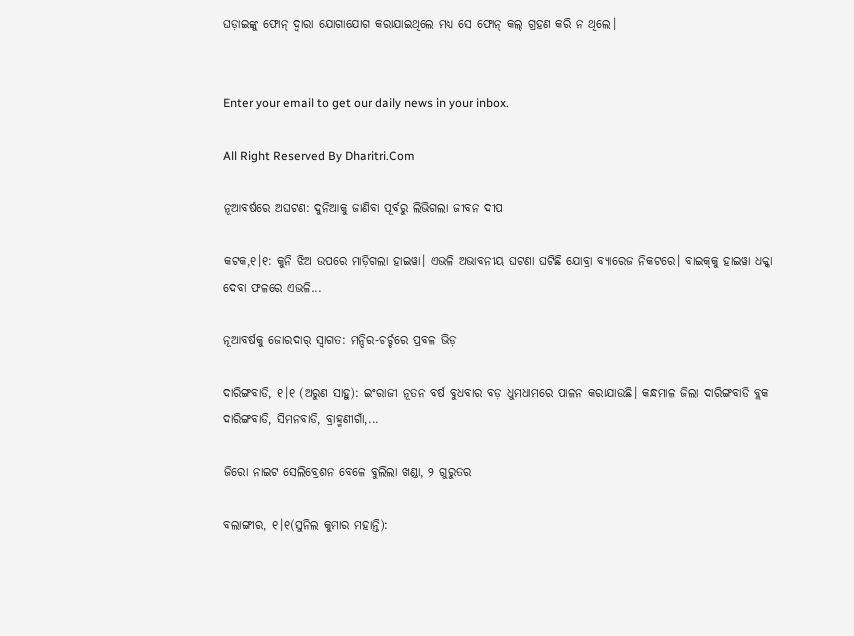ଘଡ଼ାଇଙ୍କୁ ଫୋନ୍‌ ଦ୍ୱାରା ଯୋଗାଯୋଗ କରାଯାଇଥିଲେ ମଧ୍ୟ ସେ ଫୋନ୍‌ କଲ୍‌ ଗ୍ରହଣ କରି ନ ଥିଲେ।


Enter your email to get our daily news in your inbox.

All Right Reserved By Dharitri.Com

ନୂଆବର୍ଷରେ ଅଘଟଣ: ଦୁନିଆକୁ ଜାଣିବା ପୂର୍ବରୁ ଲିଭିଗଲା ଜୀବନ ଦୀପ

କଟକ,୧।୧: କୁନି ଝିଅ ଉପରେ ମାଡ଼ିଗଲା ହାଇୱା। ଏଭଳି ଅଭାବନୀୟ ଘଟଣା ଘଟିଛି ଯୋବ୍ରା ବ୍ୟାରେଜ ନିକଟରେ। ବାଇକ୍‌କୁ ହାଇୱା ଧକ୍କା ଦେବା ଫଳରେ ଏଭଳି...

ନୂଆବର୍ଷକୁ ଜୋରଦାର୍‌ ସ୍ବାଗତ: ମନ୍ଦିର-ଚର୍ଚ୍ଚରେ ପ୍ରବଳ ଭିଡ଼

ଦାରିଙ୍ଗବାଡି, ୧।୧ (ଅରୁଣ ସାହୁ): ଇଂରାଜୀ ନୂତନ ବର୍ଷ ବୁଧବାର ବଡ଼ ଧୁମଧାମରେ ପାଳନ କରାଯାଉଛି। କନ୍ଧମାଳ ଜିଲା ଦାରିଙ୍ଗବାଡି ବ୍ଲକ ଦାରିଙ୍ଗବାଡି, ସିମନବାଡି, ବ୍ରାହ୍ମଣୀଗାଁ,...

ଜିରୋ ନାଇଟ ସେଲିବ୍ରେଶନ ବେଳେ ବୁଲିଲା ଖଣ୍ଡା, ୨ ଗୁରୁତର

ବଲାଙ୍ଗୀର, ୧।୧(ସୁନିଲ କୁମାର ମହାନ୍ତି):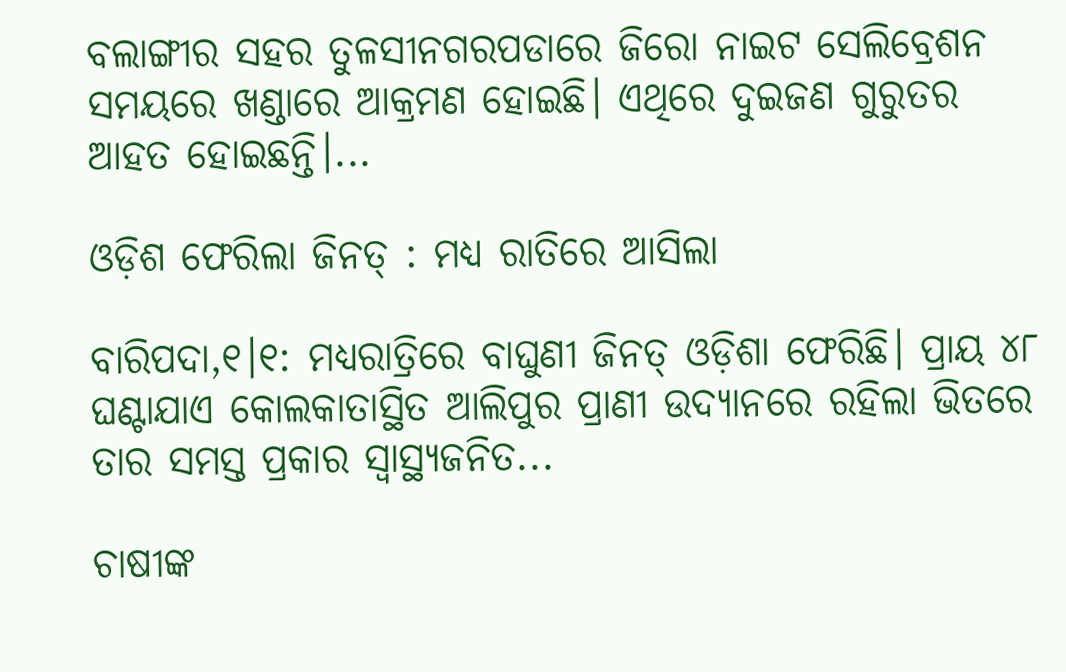ବଲାଙ୍ଗୀର ସହର ତୁଳସୀନଗରପଡାରେ ଜିରୋ ନାଇଟ ସେଲିବ୍ରେଶନ ସମୟରେ ଖଣ୍ଡାରେ ଆକ୍ରମଣ ହୋଇଛି। ଏଥିରେ ଦୁଇଜଣ ଗୁରୁତର ଆହତ ହୋଇଛନ୍ତି।...

ଓଡ଼ିଶ ଫେରିଲା ଜିନତ୍‌ : ମଧ୍ୟ ରାତିରେ ଆସିଲା

ବାରିପଦା,୧।୧: ମଧ୍ୟରାତ୍ରିରେ ବାଘୁଣୀ ଜିନତ୍‌ ଓଡ଼ିଶା ଫେରିଛି। ପ୍ରାୟ ୪୮ ଘଣ୍ଟାଯାଏ କୋଲକାତାସ୍ଥିତ ଆଲିପୁର ପ୍ରାଣୀ ଉଦ୍ୟାନରେ ରହିଲା ଭିତରେ ତାର ସମସ୍ତ ପ୍ରକାର ସ୍ବାସ୍ଥ୍ୟଜନିତ...

ଚାଷୀଙ୍କ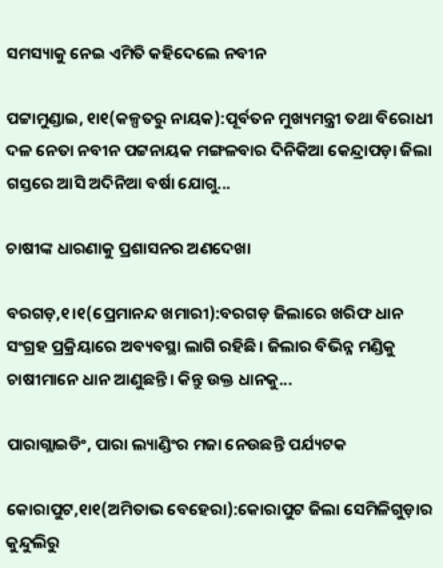ସମସ୍ୟାକୁ ନେଇ ଏମିତି କହିଦେଲେ ନବୀନ

ପଟ୍ଟାମୁଣ୍ଡାଇ, ୧ା୧(କଳ୍ପତରୁ ନାୟକ):ପୂର୍ବତନ ମୁଖ୍ୟମନ୍ତ୍ରୀ ତଥା ବିରୋଧୀ ଦଳ ନେତା ନବୀନ ପଟ୍ଟନାୟକ ମଙ୍ଗଳବାର ଦିନିକିଆ କେନ୍ଦ୍ରାପଡ଼ା ଜିଲା ଗସ୍ତରେ ଆସି ଅଦିନିଆ ବର୍ଷା ଯୋଗୁ...

ଚାଷୀଙ୍କ ଧାରଣାକୁ ପ୍ରଶାସନର ଅଣଦେଖା

ବରଗଡ଼,୧।୧(ପ୍ରେମାନନ୍ଦ ଖମାରୀ):ବରଗଡ଼ ଜିଲାରେ ଖରିଫ ଧାନ ସଂଗ୍ରହ ପ୍ରକ୍ରିୟାରେ ଅବ୍ୟବସ୍ଥା ଲାଗି ରହିଛି। ଜିଲାର ବିଭିନ୍ନ ମଣ୍ଡିକୁ ଚାଷୀମାନେ ଧାନ ଆଣୁଛନ୍ତି। କିନ୍ତୁ ଉକ୍ତ ଧାନକୁ...

ପାରାଗ୍ଲାଇଡିଂ, ପାରା ଲ୍ୟାଣ୍ଡିଂର ମଜା ନେଉଛନ୍ତି ପର୍ଯ୍ୟଟକ

କୋରାପୁଟ,୧ା୧(ଅମିତାଭ ବେହେରା):କୋରାପୁଟ ଜିଲା ସେମିଳିଗୁଡ଼ାର କୁନ୍ଦୁଲିରୁ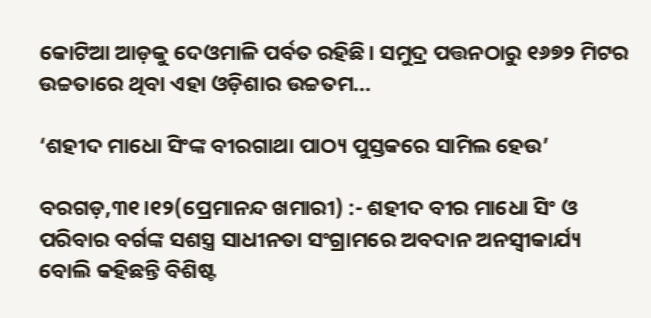କୋଟିଆ ଆଡ଼କୁ ଦେଓମାଳି ପର୍ବତ ରହିଛି। ସମୁଦ୍ର ପତ୍ତନଠାରୁ ୧୬୭୨ ମିଟର ଉଚ୍ଚତାରେ ଥିବା ଏହା ଓଡ଼ିଶାର ଉଚ୍ଚତମ...

‘ଶହୀଦ ମାଧୋ ସିଂଙ୍କ ବୀରଗାଥା ପାଠ୍ୟ ପୁସ୍ତକରେ ସାମିଲ ହେଉ’

ବରଗଡ଼,୩୧।୧୨(ପ୍ରେମାନନ୍ଦ ଖମାରୀ) :- ଶହୀଦ ବୀର ମାଧୋ ସିଂ ଓ ପରିବାର ବର୍ଗଙ୍କ ସଶସ୍ତ୍ର ସାଧୀନତା ସଂଗ୍ରାମରେ ଅବଦାନ ଅନସ୍ବୀକାର୍ଯ୍ୟ ବୋଲି କହିଛନ୍ତି ବିଶିଷ୍ଟ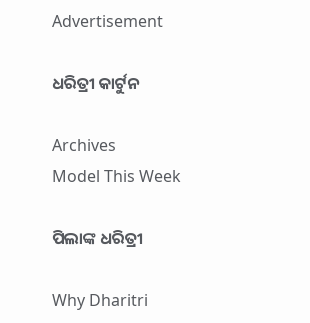Advertisement

ଧରିତ୍ରୀ କାର୍ଟୁନ

Archives
Model This Week

ପିଲାଙ୍କ ଧରିତ୍ରୀ

Why Dharitri